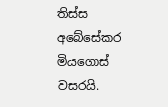තිස්ස අබේසේකර මියගොස් වසරයි.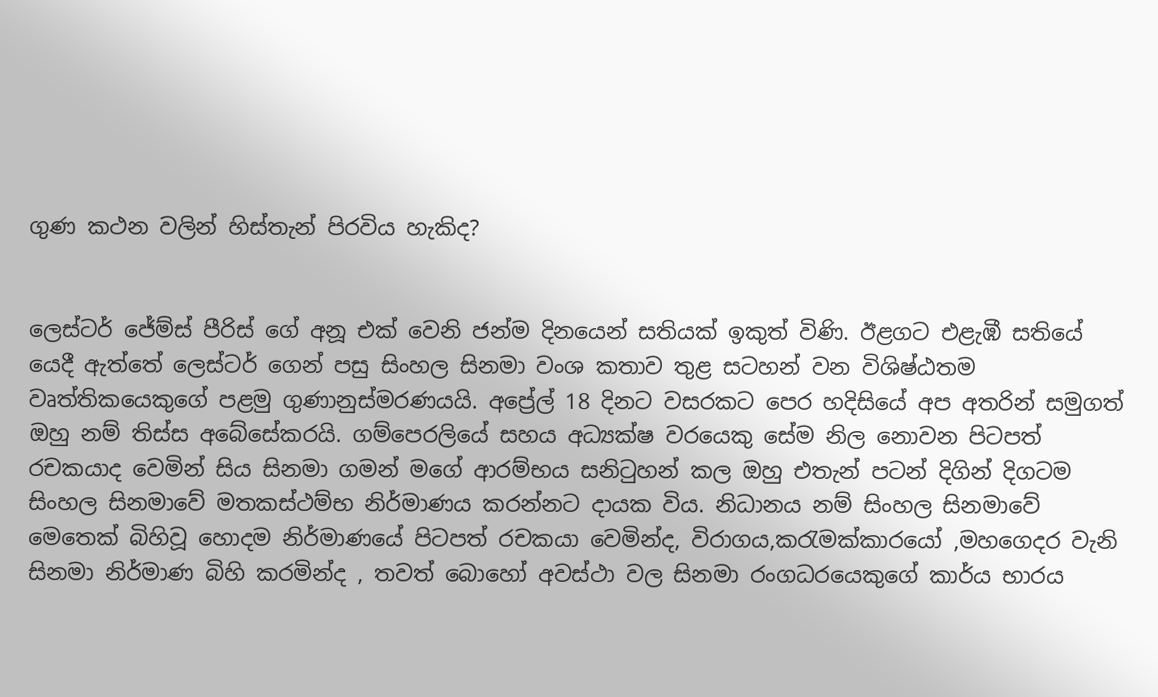ගුණ කථන වලින් හිස්තැන් පිරවිය හැකිද?


ලෙස්ටර් ජේම්ස් පීරිස් ගේ අනූ එක් වෙනි ජන්ම දිනයෙන් සතියක් ඉකුත් විණි. ඊළගට එළැඹී සතියේ යෙදී ඇත්තේ ලෙස්ටර් ගෙන් පසු සිංහල සිනමා වංශ කතාව තුළ සටහන් වන විශිෂ්ඨතම වෘත්තිකයෙකුගේ පළමු ගුණානුස්මරණයයි. අප්‍රේල් 18 දිනට වසරකට පෙර හදිසියේ අප අතරින් සමුගත් ඔහු නම් තිස්ස අබේසේකරයි. ගම්පෙරලියේ සහය අධ්‍යක්ෂ වරයෙකු සේම නිල නොවන පිටපත් රචකයාද වෙමින් සිය සිනමා ගමන් මගේ ආරම්භය සනිටුහන් කල ඔහු එතැන් පටන් දිගින් දිගටම සිංහල සිනමාවේ මතකස්ථම්භ නිර්මාණය කරන්නට දායක විය. නිධානය නම් සිංහල සිනමාවේ මෙතෙක් බිහිවූ හොදම නිර්මාණයේ පිටපත් රචකයා වෙමින්ද, විරාගය,කරැමක්කාරයෝ ,මහගෙදර වැනි සිනමා නිර්මාණ බිහි කරමින්ද , තවත් බොහෝ අවස්ථා වල සිනමා රංගධරයෙකුගේ කාර්ය භාරය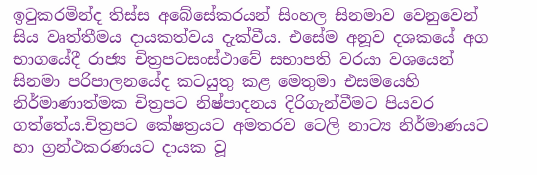ඉටුකරමින්ද තිස්ස අ‍බේසේකරයන් සිංහල සිනමාව වෙනුවෙන් සිය වෘත්තීමය දායකත්වය දැක්වීය. එසේම අනූව දශකයේ අග භාගයේදී රාජ්‍ය චිත්‍රපටසංස්ථාවේ සභාපති වරයා වශයෙන් සිනමා පරිපාලනයේද කටයුතු කළ මෙතුමා එසමයෙහි නිර්මාණාත්මක චිත්‍රපට නිෂ්පාදනය දිරිගැන්වීමට පියවර ගත්තේය.චිත්‍රපට කේෂත්‍රයට අමතරව ටෙලි නාට්‍ය නිර්මාණයට හා ග්‍රන්ථකරණයට දායක වූ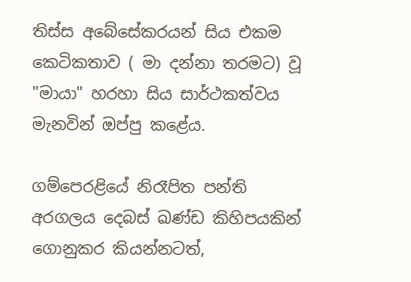තිස්ස අබේසේකරයන් සිය එකම කෙටිකතාව ( මා දන්නා තරමට) වූ "මායා" හරහා සිය සාර්ථකත්වය මැනවින් ඔප්පු කළේය.

ගම්පෙරළියේ නිරෑපිත පන්ති අරගලය දෙබස් ඛණ්ඩ කිහිපයකින් ගොනුකර කියන්නටත්,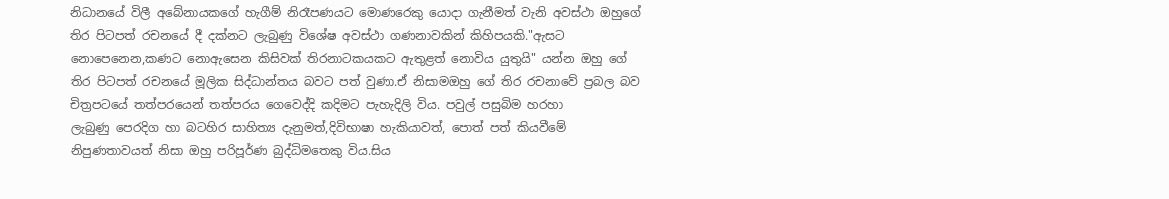නිධානයේ විලී අබේනායකගේ හැගීම් නිරෑපණයට මොණරෙකු යොදා ගැනීමත් වැනි අවස්ථා ඔහුගේ තිර පිටපත් රචනයේ දී දක්නට ලැබුණු විශේෂ අවස්ථා ගණනාවකින් කිහිපයකි."ඇසට නොපෙනෙන,කණට නොඇසෙන කිසිවක් තිරනාටකයකට ඇතුළත් නොවිය යුතුයි" යන්න ඔහු ගේ තිර පිටපත් රචනයේ මූලික සිද්ධාන්තය බවට පත් වුණා.ඒ නිසාමඔහු ගේ තිර රචනාවේ ප්‍රබල බව චිත්‍රපටයේ තත්පරයෙන් තත්පරය ගෙවෙද්දි කදිමට පැහැදිලි විය. පවුල් පසුබිම හරහා ලැබුණු ‍පෙරදිග හා බටහිර සාහිත්‍ය දැනුමත්,දිවිභාෂා හැකියාවත්, පොත් පත් කියවීමේ නිපුණතාවයත් නිසා ඔහු පරිපූර්ණ බුද්ධිමතෙකු විය.සිය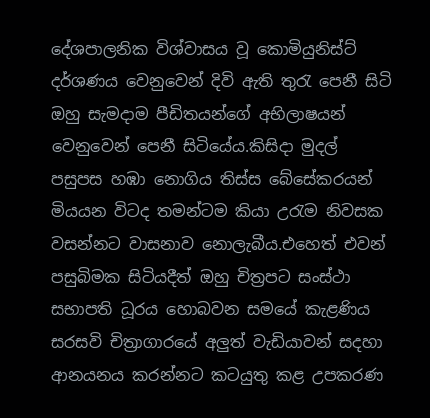දේශපාලනික විශ්වාසය වූ කොමියුනිස්ට් දර්ශණය වෙනුවෙන් දිවි ඇති තුරැ පෙනී සිටි ඔහු සැමදාම පීඩිතයන්ගේ අභිලාෂයන් වෙනුවෙන් පෙනී සිටියේය.කිසිදා මුදල් පසුපස ‍හඹා නොගිය තිස්ස බේසේකරයන්
මියයන විටද තමන්ටම කියා උරැම නිවසක වසන්නට වාසනාව නොලැබීය.එහෙත් එවන් පසුබිමක සිටියදීත් ඔහු චිත්‍රපට සංස්ථා සභාපති ධූරය හොබවන සමයේ කැළණිය සරසවි චිත්‍රාගාරයේ අලුත් වැඩියාවන් සදහා ආනයනය කරන්නට කටයුතු කළ උපකරණ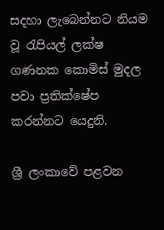සදහා ලැබෙන්නට නියම වූ රැපියල් ලක්ෂ ගණනක කොමිස් මුදල පවා ප්‍රතික්ෂේප කරන්නට යෙදුනි.

ශ්‍රී ලංකාවේ පළවන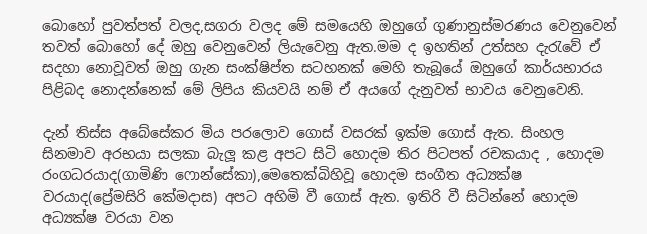බොහෝ පුවත්පත් වලද,සගරා වලද මේ සමයෙහි ඔහුගේ ගුණානුස්මරණය වෙනුවෙන් තවත් බොහෝ දේ ඔහු වෙනුවෙන් ලියැවෙනු ඇත.මම ද ඉහතින් උත්සහ දැරැවේ ඒ සදහා නොවූවත් ඔහු ගැන සංක්ෂිප්ත සටහනක් මෙහි තැබූයේ ඔහුගේ කාර්යභාරය පිළිබද නොදන්නෙක් මේ ලිපිය කියවයි නම් ඒ අයගේ දැනුවත් භාවය වෙනුවෙනි.

දැන් තිස්ස අබේසේකර මිය පරලොව ගොස් වසරක් ඉක්ම ගොස් ඇත. සිංහල සිනමාව අරභයා සලකා බැලූ කළ අපට සිටි හොදම තිර පිටපත් රචකයාද , හොදම රංගධරයාද(ගාමිණි ෆොන්සේකා),මෙතෙක්බිහිවූ හොදම සංගීත අධ්‍යක්ෂ වරයාද(ප්‍රේමසිරි කේමදාස) අපට අහිමි වී ගොස් ඇත. ඉතිරි වී සිටින්නේ හොදම අධ්‍යක්ෂ වරයා වන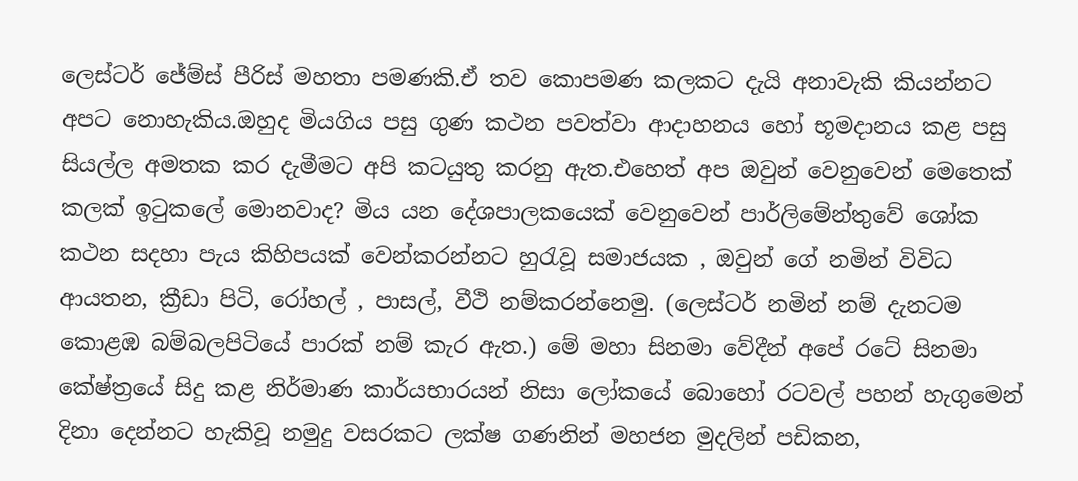ලෙස්ටර් ජේම්ස් පීරිස් මහතා පමණකි.ඒ තව කොපමණ කලකට දැයි අනාවැකි කියන්නට අපට නොහැකිය.ඔහුද මියගිය පසු ගුණ කථන පවත්වා ආදාහනය හෝ භූමදානය කළ පසු සියල්ල අමතක කර දැමීමට අපි කටයුතු කරනු ඇත.එහෙත් අප ඔවුන් වෙනුවෙන් මෙතෙක් කලක් ඉටුකලේ මොනවාද? මිය යන දේශපාලකයෙක් වෙනුවෙන් පාර්ලිමේන්තුවේ ශෝක කථන සදහා පැය කිහිපයක් වෙන්කරන්නට හුරැවූ සමාජයක , ඔවුන් ගේ නමින් විවිධ ආයතන, ක්‍රීඩා පිටි, රෝහල් , පාසල්, වීථි නම්කරන්නෙමු. (ලෙස්ටර් නමින් නම් දැනටම කොළඹ බම්බලපිටියේ පාරක් නම් කැර ඇත.) මේ මහා සිනමා වේදීන් අපේ රටේ සිනමා කේෂ්ත්‍රයේ සිදු කළ නිර්මාණ කාර්යභාරයන් නිසා ලෝකයේ බොහෝ රටවල් පහන් හැගුමෙන් දිනා දෙන්නට හැකිවූ නමුදු වසරකට ලක්ෂ ගණනින් මහජන මුදලින් පඩිකන,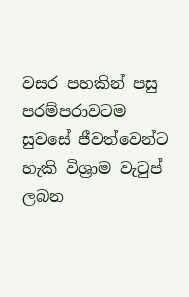වසර පහකින් පසු පරම්පරාවටම සුවසේ ජීවත්වෙන්ට හැකි විශ්‍රාම වැටුප් ලබන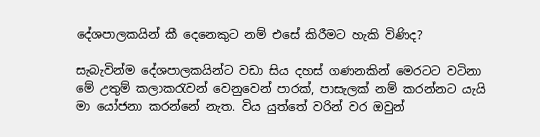දේශපාලකයින් කී දෙනෙකුට නම් එසේ කිරීමට හැකි විණිද?

සැබැවින්ම දේශපාලකයින්ට වඩා සිය දහස් ගණනකින් මෙරටට වටිනා මේ උතුම් කලාකරැවන් වෙනුවෙන් පාරක්, පාසැලක් නම් කරන්නට යැයි මා යෝජනා කරන්නේ නැත. විය යුත්තේ වරින් වර ඔවුන්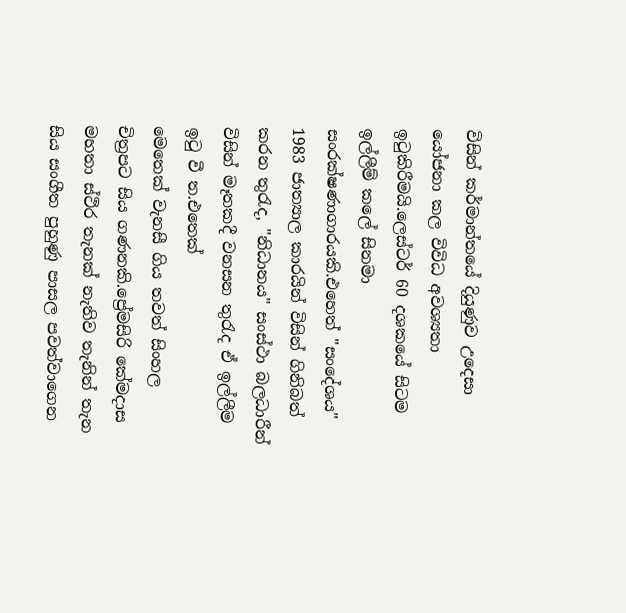විසින් කර්මාන්තයේ දියුණුව උදෙසා යෝජනා කල විවිධ අවශ්‍යතා ඉටුකිරීමයි.ලෙස්ටර් 60 දශකයේ සිටම ඉල්ලීම් කලේ සිනමා සංරක්ෂණාගාරයකි.එහෙත් "සංදේශය" 1983 ජාත්‍යාල කාරයින් විසින් ගිනිබත් කරන තුරැද, "නිධානය" සංස්ථා බලධාරීන් විසින් මෑතකදී වනසන තුරැද ඒ ඉල්ලීම ඉටු වී ත.එතෙක්
මෙතෙක් වැනසී ගිය තවත් සිංහල චිත්‍රපට සිය ගණනකි.ප්‍රේමසිරි කේමදාස මහතා ස්ථිර තැනක් නැතිව තැනින් තැන සිය සංගීත පුහුණු පාසල පවත්වාගෙන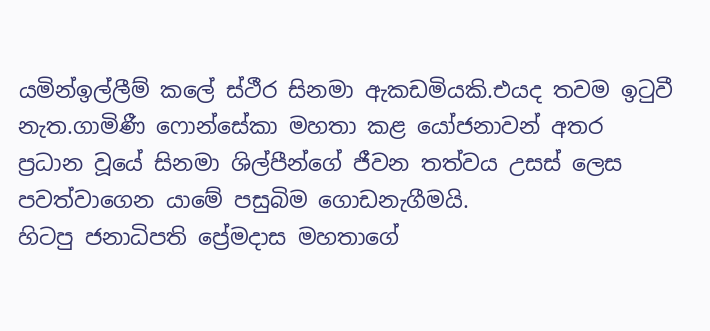යමින්ඉල්ලීම් කලේ ස්ථීර සිනමා ඇකඩමියකි.එයද තවම ඉටුවී නැත.ගාමිණී ෆොන්සේකා මහතා ‍කළ යෝජනාවන් අතර ප්‍රධාන වූයේ සිනමා ශිල්පීන්ගේ ජීවන තත්වය උසස් ලෙස පවත්වාගෙන යාමේ පසුබිම ගොඩනැගීමයි.
හිටපු ජනාධිපති ප්‍රේමදාස මහතාගේ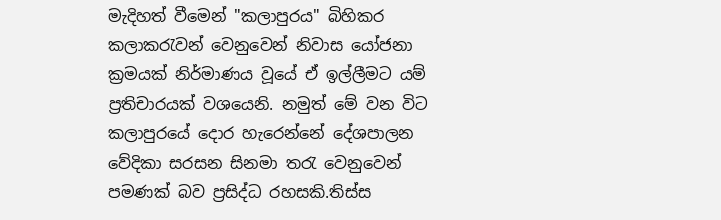මැදිහත් වීමෙන් "කලාපුරය" බිහිකර කලාකරැවන් වෙනුවෙන් නිවාස යෝජනා ක්‍රමයක් නිර්මාණය වූයේ ඒ ඉල්ලීමට යම් ප්‍රතිචාරයක් වශයෙනි. නමුත් මේ වන විට කලාපුරයේ දොර හැරෙන්නේ දේශපාලන වේදිකා සරසන සිනමා තරැ වෙනුවෙන් පමණක් බව ප්‍රසිද්ධ රහසකි.තිස්ස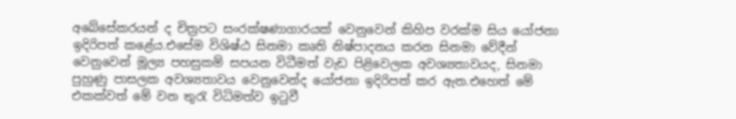අබේසේකරයන් ද චිත්‍රපට සංරක්ෂණාගාරයක් වෙනුවෙන් කිහිප වරක්ම සිය යෝජනා ඉදිරිපත් කළේය.එසේම විශිෂ්ඨ සිනමා කෘති නිෂ්පාදනය කරන සිනමා වේදීන් වෙනුවෙන් මූල්‍ය පහසුකම් සපයන විධීමත් වැඩ පිළිවෙලක අවශ්‍යතාවයද, සිනමා පුහුණු පාසලක අවශ්‍යතාවය වෙනුවෙන්ද යෝජනා ඉදිරිපත් කර ඇත.එහෙත් මේ එකක්වත් මේ වන තුරැ විධිමත්ව ඉටුවී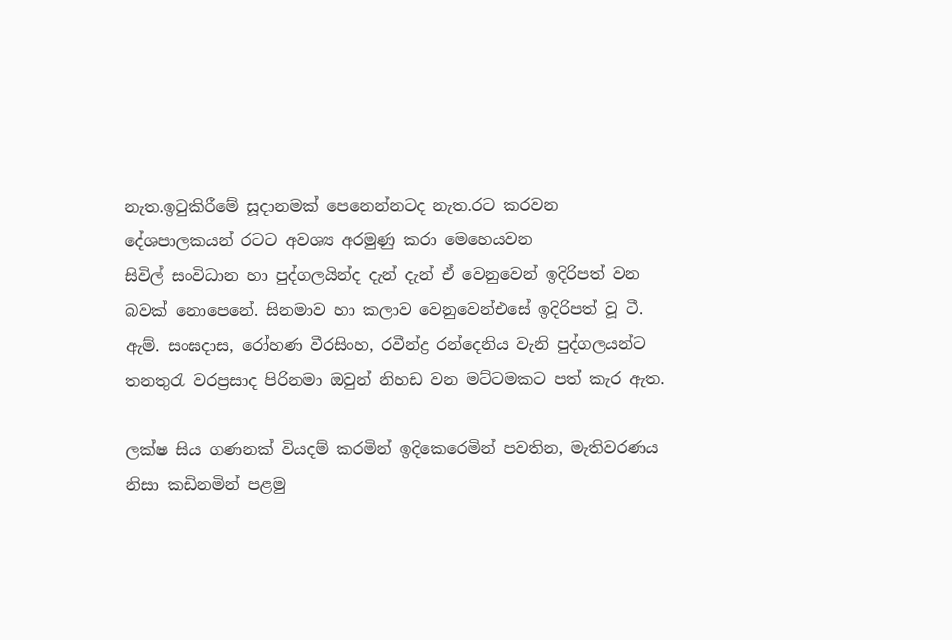නැත.ඉටුකිරීමේ සූදානමක් පෙනෙන්නටද නැත.රට කරවන දේශපාලකයන් රටට අවශ්‍ය අරමුණු කරා මෙහෙයවන
සිවිල් සංවිධාන හා පුද්ගලයින්ද දැන් දැන් ඒ වෙනුවෙන් ඉදිරිපත් වන බවක් නොපෙනේ. සිනමාව හා කලාව වෙනුවෙන්එසේ ඉදිරිපත් වූ ටී. ඇම්. සංඝදාස, රෝහණ වීරසිංහ, රවීන්ද්‍ර රන්දෙනිය වැනි පුද්ගලයන්ට තනතුරැ වරප්‍රසාද පිරිනමා ඔවුන් නිහඩ වන මට්ටමකට පත් කැර ඇත.

ලක්ෂ සිය ගණනක් වියදම් කරමින් ඉදිකෙරෙමින් පවතින, මැතිවරණය නිසා කඩිනමින් පළමු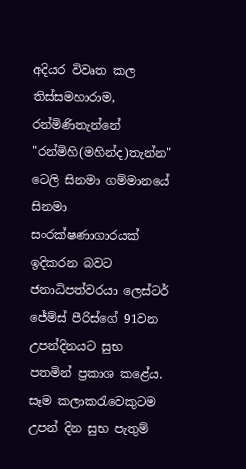අදියර විවෘත කල තිස්සමහාරාම, රන්මිණිතැන්නේ "රන්මිහි(මහින්ද)තැන්න" ටෙලි සිනමා ගම්මානයේ සිනමා සංරක්ෂණාගාරයක් ඉදිකරන බවට ජනාධිපත්වරයා ලෙස්ටර් ජේම්ස් පීරිස්ගේ 91වන උපන්දිනයට සුභ පතමින් ප්‍රකාශ කළේය. සෑම කලාකරැවෙකුටම උපන් දින සුභ පැතුම්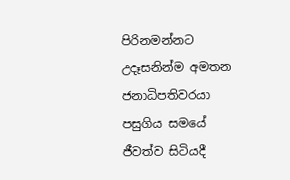පිරිනමන්නට උදෑසනින්ම අමතන ජනාධිපතිවරයා පසුගිය සමයේ ජීවත්ව සිටියදී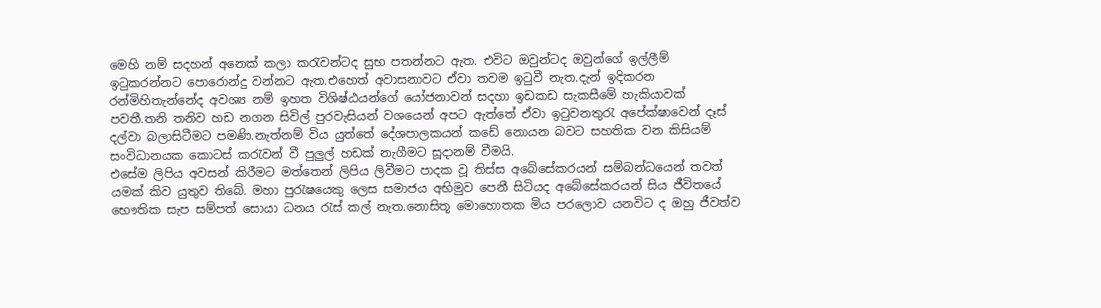මෙහි නම් සදහන් අනෙක් කලා කරැවන්ටද සුභ පතන්නට ඇත. එවිට ඔවුන්ටද ඔවුන්ගේ ඉල්ලීම් ඉටුකරන්නට පොරොන්දු වන්නට ඇත.එහෙත් අවාසනාවට ඒවා තවම ඉටුවී නැත.දැන් ඉදිකරන රන්මිහිතැන්නේද අවශ්‍ය නම් ඉහත විශිෂ්ඨයන්ගේ යෝජනාවන් සදහා ඉඩකඩ සැකසීමේ හැකියාවක් පවතී.තනි තනිව හඩ නගන සිවිල් පුරවැසියන් වශයෙන් අපට ඇත්තේ ඒවා ඉටුවනතුරැ අපේක්ෂාවෙන් දෑස් දල්වා බලාසිටීමට පමණි.නැත්නම් විය යුත්තේ දේශපාලකයන් කඩේ නොයන බවට සහතික වන කිසියම් සංවිධානයක කොටස් කරැවන් වී පුලුල් හඩක් නැගීමට සූදානම් වීමයි.
එසේම ලිපිය අවසන් කිරීමට මත්තෙන් ලිපිය ලිවීමට පාදක වූ තිස්ස අබේසේකරයන් සම්බන්ධයෙන් තවත් යමක් කිව යුතුව තිබේ. මහා පුරැෂයෙකු ලෙස සමාජය අභිමුව පෙනී සිටියද අබේසේකරයන් සිය ජීවිතයේ භෞතික සැප සම්පත් සොයා ධනය රැස් කල් නැත.නොසිතූ මොහොතක මිය පරලොව යනවිට ද ඔහු ජීවත්ව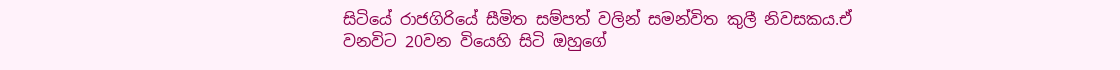සිටියේ රාජගිරියේ සීමිත සම්පත් වලින් සමන්විත කුලී නිවසකය.ඒ වනවිට 20වන වියෙහි සිටි ඔහුගේ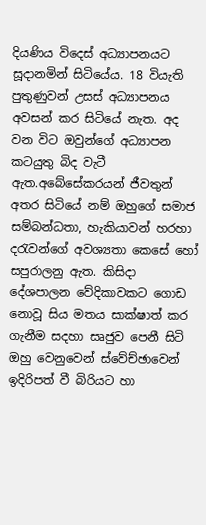දියණිය විදෙස් අධ්‍යාපනයට සූදානමින් සිටියේය. 18 වියැති පුතුණුවන් උසස් අධ්‍යාපනය අවසන් කර සිටියේ නැත. අද වන විට ඔවුන්ගේ අධ්‍යාපන කටයුතු බිද වැටී ඇත.අබේසේකරයන් ජීවතුන් අතර සිටියේ නම් ඔහුගේ සමාජ සම්බන්ධතා, හැකියාවන් හරහා දරැවන්ගේ අවශ්‍යතා කෙසේ හෝ සපුරාලනු ඇත. කිසිදා දේශපාලන වේදිකාවකට ගොඩ නොවූ සිය මතය සාක්ෂාත් කර ගැනීම සදහා සෘජුව පෙනී සිටි ඔහු වෙනුවෙන් ස්වේච්ඡාවෙන් ඉදිරිපත් වී බිරියට හා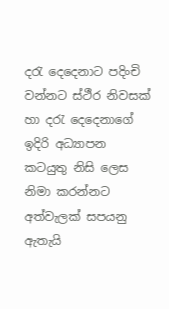දරැ දෙදෙනාට පදිංචි වන්නට ස්ථීර නිවසක් හා දරැ දෙදෙනාගේ ඉදිරි අධ්‍යාපන කටයුතු නිසි ලෙස නිමා කරන්නට අත්වැලක් සපයනු ඇතැයි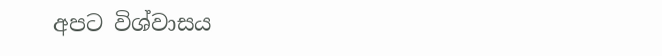අපට විශ්වාසය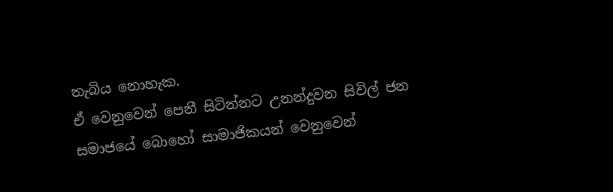තැබිය නොහැක.
ඒ වෙනුවෙන් පෙනී සිටින්නට උනන්දුවන සිවිල් ජන සමාජයේ බොහෝ සාමාජිකයන් වෙනුවෙන්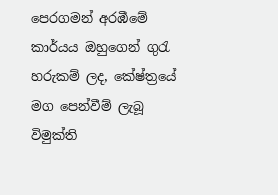පෙරගමන් අරඹීමේ කාර්යය ඔහුගෙන් ගුරැ හරුකම් ලද, කේෂ්ත්‍රයේ මග පෙන්වීම් ලැබූ විමුක්ති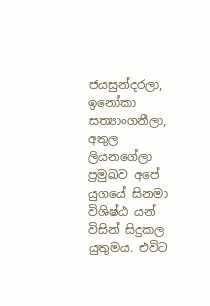ජයසුන්දරලා, ඉනෝකා සත්‍යාංගනීලා, අතුල ලියනගේලා ප්‍රමුඛව අපේ යුගයේ සිනමා විශිෂ්ඨ යන් විසින් සිදුකල යුතුමය. එවිට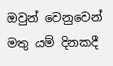ඔවුන් වෙනුවෙන් මතු යම් දිනකදී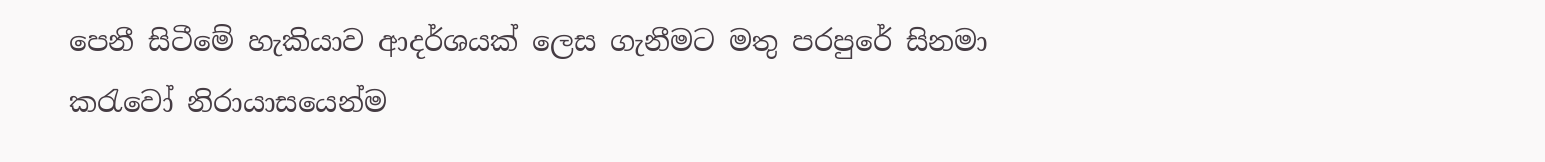පෙනී සිටීමේ හැකියාව ආදර්ශයක් ලෙස ගැනීමට මතු පරපුරේ සිනමා කරැවෝ නිරායාසයෙන්ම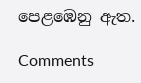පෙළඹෙනු ඇත.

Comments